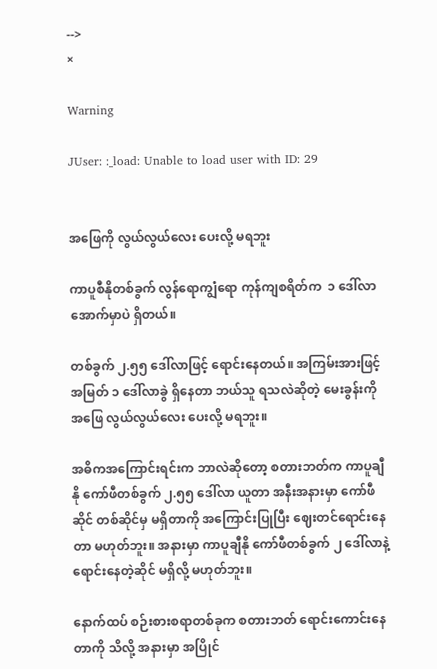-->
×

Warning

JUser: :_load: Unable to load user with ID: 29


အဖြေကို လွယ်လွယ်လေး ပေးလို့ မရဘူး

ကာပူစီနိုတစ်ခွက် လွန်ရောကျွံရော ကုန်ကျစရိတ်က  ၁ ဒေါ်လာ အောက်မှာပဲ ရှိတယ်။

တစ်ခွက် ၂.၅၅ ဒေါ်လာဖြင့် ရောင်းနေတယ်။ အကြမ်းအားဖြင့် အမြတ် ၁ ဒေါ်လာခွဲ ရှိနေတာ ဘယ်သူ ရသလဲဆိုတဲ့ မေးခွန်းကို အဖြေ လွယ်လွယ်လေး ပေးလို့ မရဘူး။

အဓိကအကြောင်းရင်းက ဘာလဲဆိုတော့ စတားဘတ်က ကာပူချီနို ကော်ဖီတစ်ခွက် ၂.၅၅ ဒေါ်လာ ယူတာ အနီးအနားမှာ ကော်ဖီဆိုင် တစ်ဆိုင်မှ မရှိတာကို အကြောင်းပြုပြီး ဈေးတင်ရောင်းနေတာ မဟုတ်ဘူး။ အနားမှာ ကာပူချီနို ကော်ဖီတစ်ခွက် ၂ ဒေါ်လာနဲ့ ရောင်းနေတဲ့ဆိုင် မရှိလို့ မဟုတ်ဘူး။

နောက်ထပ် စဉ်းစားစရာတစ်ခုက စတားဘတ် ရောင်းကောင်းနေတာကို သိလို့ အနားမှာ အပြိုင်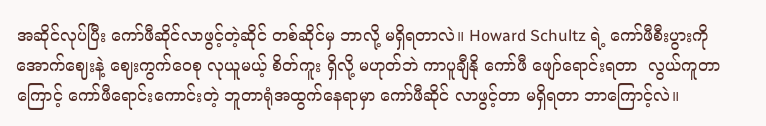အဆိုင်လုပ်ပြီး ကော်ဖီဆိုင်လာဖွင့်တဲ့ဆိုင် တစ်ဆိုင်မှ ဘာလို့ မရှိရတာလဲ။ Howard Schultz ရဲ့ ကော်ဖီစီးပွားကို အောက်ဈေးနဲ့ ဈေးကွက်ဝေစု လုယူမယ့် စိတ်ကူး ရှိလို့ မဟုတ်ဘဲ ကာပူချီနို ကော်ဖီ ဖျော်ရောင်းရတာ  လွယ်ကူတာကြောင့် ကော်ဖီရောင်းကောင်းတဲ့ ဘူတာရုံအထွက်နေရာမှာ ကော်ဖီဆိုင် လာဖွင့်တာ မရှိရတာ ဘာကြောင့်လဲ။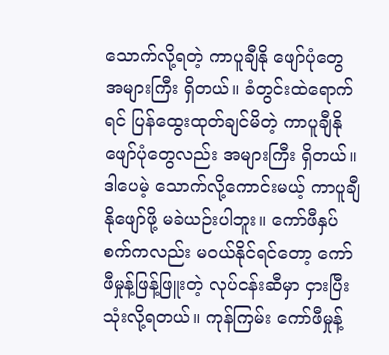သောက်လို့ရတဲ့ ကာပူချီနို ဖျော်ပုံတွေ အများကြီး ရှိတယ်။ ခံတွင်းထဲရောက်ရင် ပြန်ထွေးထုတ်ချင်မိတဲ့ ကာပူချီနိုဖျော်ပုံတွေလည်း အများကြီး ရှိတယ်။ ဒါပေမဲ့ သောက်လို့ကောင်းမယ့် ကာပူချီနိုဖျော်ဖို့ မခဲယဉ်းပါဘူး။ ကော်ဖီနှပ်စက်ကလည်း မဝယ်နိုင်ရင်တော့ ကော်ဖီမှုန့်ဖြန့်ဖြူးတဲ့ လုပ်ငန်းဆီမှာ ငှားပြီးသုံးလို့ရတယ်။ ကုန်ကြမ်း ကော်ဖီမှုန့်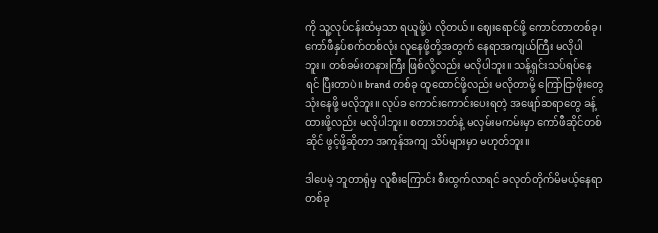ကို သူ့လုပ်ငန်းထံမှသာ ရယူဖို့ပဲ လိုတယ်။ ဈေးရောင်ဖို့ ကောင်တာတစ်ခု၊ ကော်ဖီနှပ်စက်တစ်လုံး လူနေဖို့တို့အတွက် နေရာအကျယ်ကြီး မလိုပါဘူး။ တစ်ခမ်းတနားကြီး ဖြစ်လို့လည်း မလိုပါဘူး။ သန့်ရှင်းသပ်ရပ်နေရင် ပြီးတာပဲ။ brand တစ်ခု ထူထောင်ဖို့လည်း မလိုတာမို့ ကြော်ငြာဖိုးတွေ သုံးနေဖို့ မလိုဘူး။ လုပ်ခ ကောင်းကောင်းပေးရတဲ့ အဖျော်ဆရာတွေ ခန့်ထားဖို့လည်း မလိုပါဘူး။ စတားဘတ်နဲ့ မလှမ်းမကမ်းမှာ ကော်ဖီဆိုင်တစ်ဆိုင် ဖွင့်ဖို့ဆိုတာ အကုန်အကျ သိပ်များမှာ မဟုတ်ဘူး။

ဒါပေမဲ့ ဘူတာရုံမှ လူစီးကြောင်း စီးထွက်လာရင် ခလုတ်တိုက်မိမယ့်နေရာတစ်ခု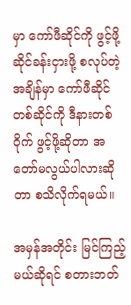မှာ ကော်ဖီဆိုင်ကို ဖွင့်ဖို့ ဆိုင်ခန်းငှားဖို့ စလုပ်တဲ့အချိန်မှာ ကော်ဖီဆိုင်တစ်ဆိုင်ကို ဒီနားတစ်ဝိုက် ဖွင့်ဖို့ဆိုတာ အတော်မလွယ်ပါလားဆိုတာ စသိလိုက်ရမယ်။

အမှန်အတိုင်း မြင်ကြည့်မယ်ဆိုရင် စတားဘတ်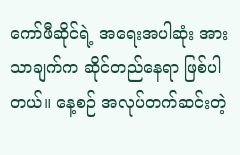ကော်ဖီဆိုင်ရဲ့ အရေးအပါဆုံး အားသာချက်က ဆိုင်တည်နေရာ ဖြစ်ပါတယ်။ နေ့စဉ် အလုပ်တက်ဆင်းတဲ့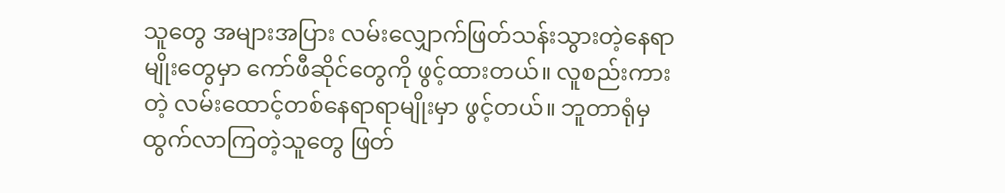သူတွေ အများအပြား လမ်းလျှောက်ဖြတ်သန်းသွားတဲ့နေရာမျိုးတွေမှာ ကော်ဖီဆိုင်တွေကို ဖွင့်ထားတယ်။ လူစည်းကားတဲ့ လမ်းထောင့်တစ်နေရာရာမျိုးမှာ ဖွင့်တယ်။ ဘူတာရုံမှ ထွက်လာကြတဲ့သူတွေ ဖြတ်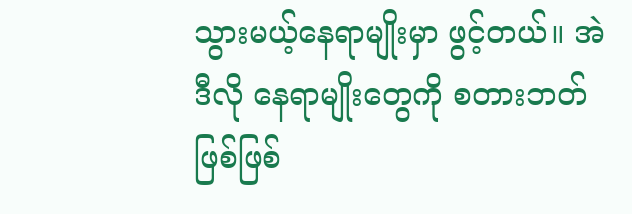သွားမယ့်နေရာမျိုးမှာ ဖွင့်တယ်။ အဲဒီလို နေရာမျိုးတွေကို စတားဘတ်ဖြစ်ဖြစ်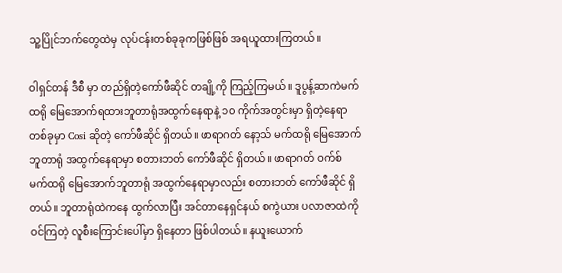သူ့ပြိုင်ဘက်တွေထဲမှ လုပ်ငန်းတစ်ခုခုကဖြစ်ဖြစ် အရယူထားကြတယ်။

ဝါရှင်တန် ဒီစီ မှာ တည်ရှိတဲ့ကော်ဖီဆိုင် တချို့ကို ကြည့်ကြမယ်။ ဒူပွန့်ဆာကဲမက်ထရို မြေအောက်ရထားဘူတာရုံအထွက်နေရာနဲ့ ၁၀ ကိုက်အတွင်းမှာ ရှိတဲ့နေရာတစ်ခုမှာ Cosi ဆိုတဲ့ ကော်ဖီဆိုင် ရှိတယ်။ ဖာရာဂတ် နော့သ် မက်ထရို မြေအောက်ဘူတာရုံ အထွက်နေရာမှာ စတားဘတ် ကော်ဖီဆိုင် ရှိတယ်။ ဖာရာဂတ် ဝက်စ် မက်ထရို မြေအောက်ဘူတာရုံ အထွက်နေရာမှာလည်း စတားဘတ် ကော်ဖီဆိုင် ရှိတယ်။ ဘူတာရုံထဲကနေ ထွက်လာပြီး အင်တာနေရှင်နယ် စကွဲယား ပလာဇာထဲကို ဝင်ကြတဲ့ လူစီးကြောင်းပေါ်မှာ ရှိနေတာ ဖြစ်ပါတယ်။ နယူးယောက်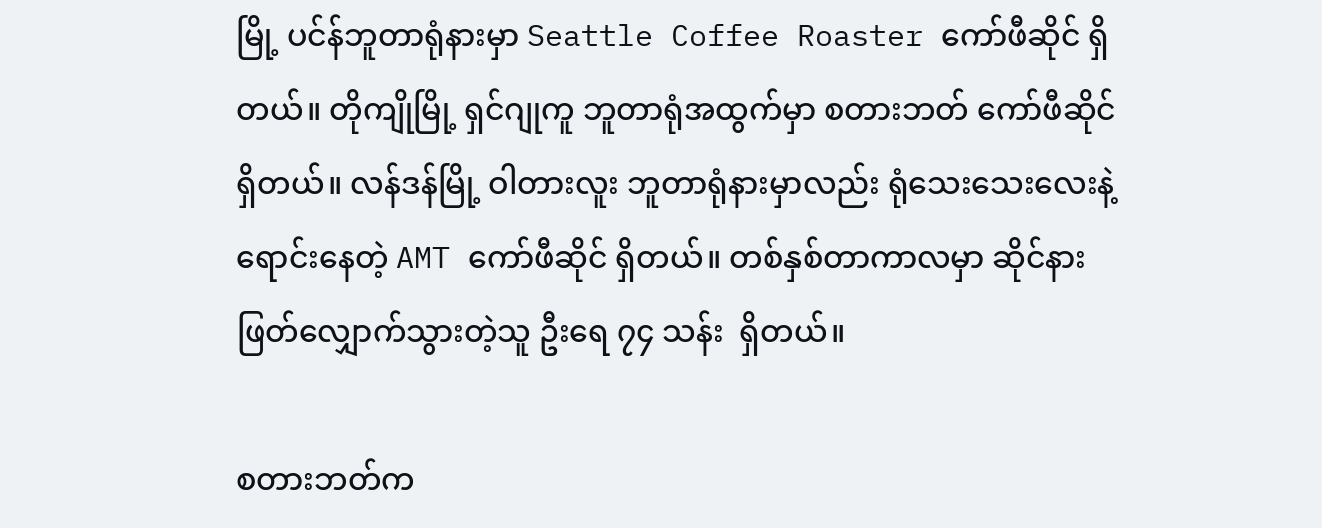မြို့ ပင်န်ဘူတာရုံနားမှာ Seattle Coffee Roaster ကော်ဖီဆိုင် ရှိတယ်။ တိုကျိုမြို့ ရှင်ဂျုကူ ဘူတာရုံအထွက်မှာ စတားဘတ် ကော်ဖီဆိုင် ရှိတယ်။ လန်ဒန်မြို့ ဝါတားလူး ဘူတာရုံနားမှာလည်း ရုံသေးသေးလေးနဲ့ ရောင်းနေတဲ့ AMT ကော်ဖီဆိုင် ရှိတယ်။ တစ်နှစ်တာကာလမှာ ဆိုင်နား ဖြတ်လျှောက်သွားတဲ့သူ ဦးရေ ၇၄ သန်း  ရှိတယ်။

စတားဘတ်က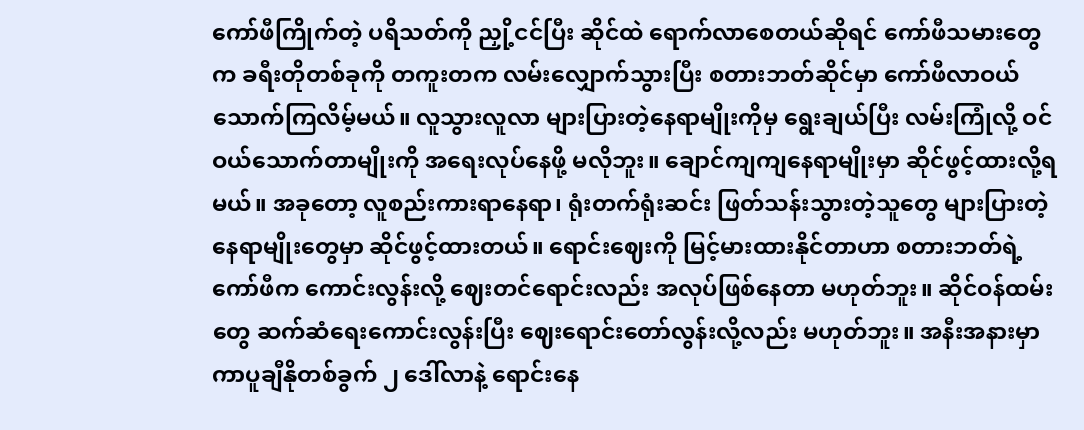ကော်ဖီကြိုက်တဲ့ ပရိသတ်ကို ညှို့ငင်ပြီး ဆိုင်ထဲ ရောက်လာစေတယ်ဆိုရင် ကော်ဖီသမားတွေက ခရီးတိုတစ်ခုကို တကူးတက လမ်းလျှောက်သွားပြီး စတားဘတ်ဆိုင်မှာ ကော်ဖီလာဝယ်သောက်ကြလိမ့်မယ်။ လူသွားလူလာ များပြားတဲ့နေရာမျိုးကိုမှ ရွေးချယ်ပြီး လမ်းကြုံလို့ ဝင်ဝယ်သောက်တာမျိုးကို အရေးလုပ်နေဖို့ မလိုဘူး။ ချောင်ကျကျနေရာမျိုးမှာ ဆိုင်ဖွင့်ထားလို့ရမယ်။ အခုတော့ လူစည်းကားရာနေရာ၊ ရုံးတက်ရုံးဆင်း ဖြတ်သန်းသွားတဲ့သူတွေ များပြားတဲ့နေရာမျိုးတွေမှာ ဆိုင်ဖွင့်ထားတယ်။ ရောင်းဈေးကို မြင့်မားထားနိုင်တာဟာ စတားဘတ်ရဲ့ ကော်ဖီက ကောင်းလွန်းလို့ ဈေးတင်ရောင်းလည်း အလုပ်ဖြစ်နေတာ မဟုတ်ဘူး။ ဆိုင်ဝန်ထမ်းတွေ ဆက်ဆံရေးကောင်းလွန်းပြီး ဈေးရောင်းတော်လွန်းလို့လည်း မဟုတ်ဘူး။ အနီးအနားမှာ ကာပူချီနိုတစ်ခွက် ၂ ဒေါ်လာနဲ့ ရောင်းနေ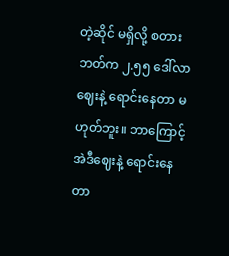တဲ့ဆိုင် မရှိလို့ စတားဘတ်က ၂.၅၅ ဒေါ်လာဈေးနဲ့ ရောင်းနေတာ မဟုတ်ဘူး။ ဘာကြောင့် အဲဒီဈေးနဲ့ ရောင်းနေတာ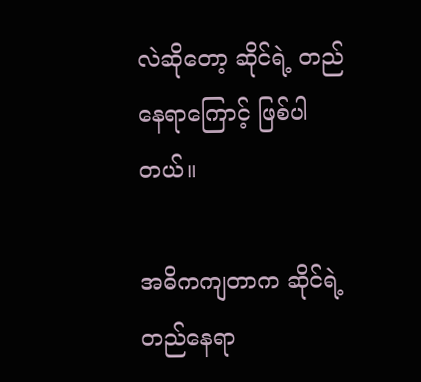လဲဆိုတော့ ဆိုင်ရဲ့ တည်နေရာကြောင့် ဖြစ်ပါတယ်။

အဓိကကျတာက ဆိုင်ရဲ့ တည်နေရာ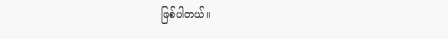ဖြစ်ပါတယ်။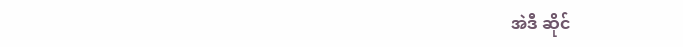အဲဒီ ဆိုင်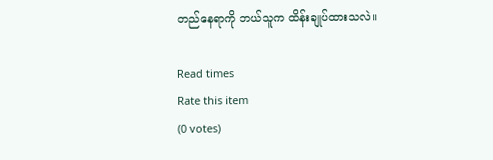တည်နေရာကို ဘယ်သူက ထိန်းချုပ်ထားသလဲ။

Read times
Rate this item
(0 votes)